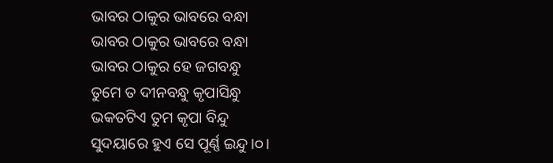ଭାବର ଠାକୁର ଭାବରେ ବନ୍ଧା
ଭାବର ଠାକୁର ଭାବରେ ବନ୍ଧା
ଭାବର ଠାକୁର ହେ ଜଗବନ୍ଧୁ
ତୁମେ ତ ଦୀନବନ୍ଧୁ କୃପାସିନ୍ଧୁ
ଭକତଟିଏ ତୁମ କୃପା ବିନ୍ଦୁ
ସୁଦୟାରେ ହୁଏ ସେ ପୂର୍ଣ୍ଣ ଇନ୍ଦୁ।୦।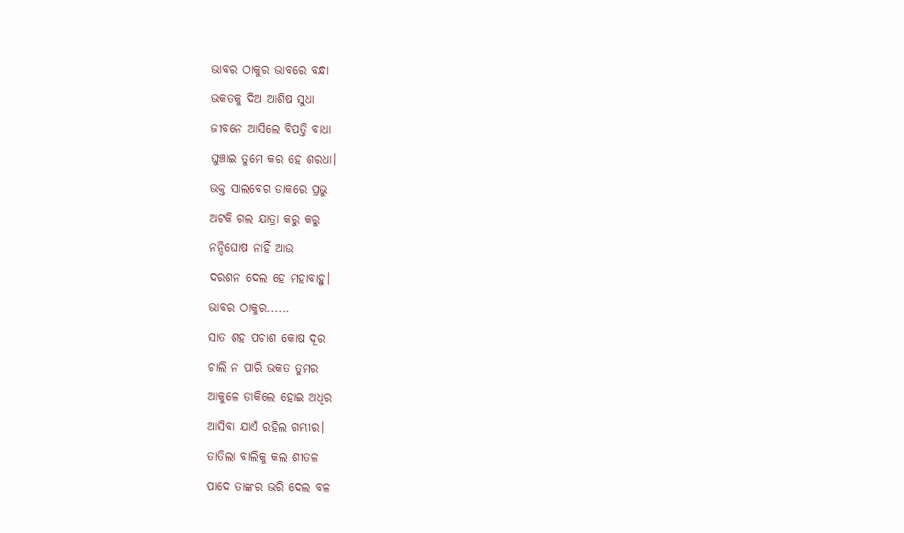ଭାବର ଠାକୁର ଭାବରେ ବନ୍ଧା
ଭକତକୁ ଦିଅ ଆଶିଷ ସୁଧା
ଜୀବନେ ଆସିଲେ ବିପତ୍ତି ବାଧା
ଘୁଞ୍ଚାଇ ତୁମେ କର ହେ ଶରଧା।
ଭକ୍ତ ସାଲବେଗ ଡାକରେ ପ୍ରଭୁ
ଅଟକି ଗଲ ଯାତ୍ରା କରୁ କରୁ
ନନ୍ଦିଘୋଷ ନାହିଁ ଆଉ
ଦରଶନ ଦେଲ ହେ ମହାବାହୁ।
ଭାବର ଠାକୁର......
ସାତ ଶହ ପଚାଶ କୋଷ ଦୂର
ଚାଲି ନ ପାରି ଭକତ ତୁମର
ଆକୁଳେ ଡାକିଲେ ହୋଇ ଅଧିର
ଆସିବା ଯାଏଁ ରହିଲ ଗମ୍ଭୀର।
ତାତିଲା ବାଲିକୁ କଲ ଶୀତଳ
ପାଦେ ତାଙ୍କର ଭରି ଦେଲ ବଳ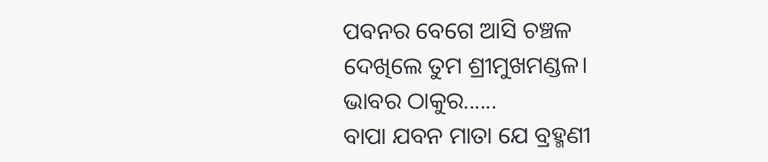ପବନର ବେଗେ ଆସି ଚଞ୍ଚଳ
ଦେଖିଲେ ତୁମ ଶ୍ରୀମୁଖମଣ୍ଡଳ।
ଭାବର ଠାକୁର......
ବାପା ଯବନ ମାତା ଯେ ବ୍ରହ୍ମଣୀ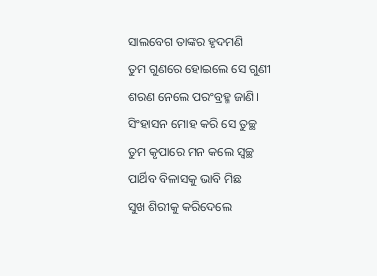ସାଲବେଗ ତାଙ୍କର ହୃଦମଣି
ତୁମ ଗୁଣରେ ହୋଇଲେ ସେ ଗୁଣୀ
ଶରଣ ନେଲେ ପରଂବ୍ରହ୍ମ ଜାଣି।
ସିଂହାସନ ମୋହ କରି ସେ ତୁଚ୍ଛ
ତୁମ କୃପାରେ ମନ କଲେ ସ୍ଵଚ୍ଛ
ପାର୍ଥିବ ବିଳାସକୁ ଭାବି ମିଛ
ସୁଖ ଶିରୀକୁ କରିଦେଲେ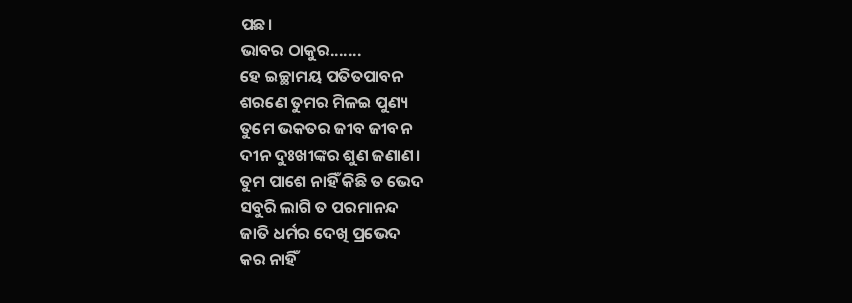ପଛ।
ଭାବର ଠାକୁର.......
ହେ ଇଚ୍ଛାମୟ ପତିତପାବନ
ଶରଣେ ତୁମର ମିଳଇ ପୁଣ୍ୟ
ତୁମେ ଭକତର ଜୀବ ଜୀବନ
ଦୀନ ଦୁଃଖୀଙ୍କର ଶୁଣ ଜଣାଣ।
ତୁମ ପାଶେ ନାହିଁ କିଛି ତ ଭେଦ
ସବୁରି ଲାଗି ତ ପରମାନନ୍ଦ
ଜାତି ଧର୍ମର ଦେଖି ପ୍ରଭେଦ
କର ନାହିଁ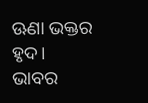ଊଣା ଭକ୍ତର ହୃଦ।
ଭାବର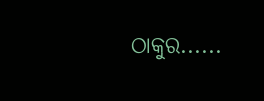ଠାକୁର......